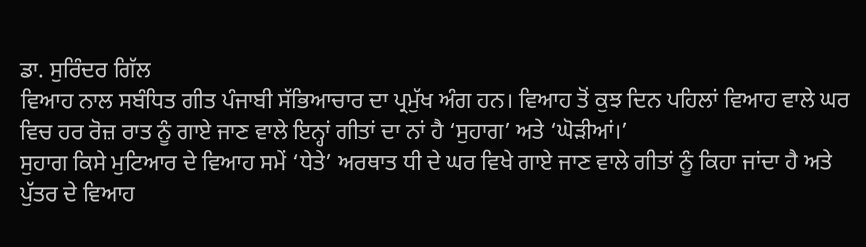ਡਾ. ਸੁਰਿੰਦਰ ਗਿੱਲ
ਵਿਆਹ ਨਾਲ ਸਬੰਧਿਤ ਗੀਤ ਪੰਜਾਬੀ ਸੱਭਿਆਚਾਰ ਦਾ ਪ੍ਰਮੁੱਖ ਅੰਗ ਹਨ। ਵਿਆਹ ਤੋਂ ਕੁਝ ਦਿਨ ਪਹਿਲਾਂ ਵਿਆਹ ਵਾਲੇ ਘਰ ਵਿਚ ਹਰ ਰੋਜ਼ ਰਾਤ ਨੂੰ ਗਾਏ ਜਾਣ ਵਾਲੇ ਇਨ੍ਹਾਂ ਗੀਤਾਂ ਦਾ ਨਾਂ ਹੈ ‘ਸੁਹਾਗ’ ਅਤੇ ‘ਘੋੜੀਆਂ।’
ਸੁਹਾਗ ਕਿਸੇ ਮੁਟਿਆਰ ਦੇ ਵਿਆਹ ਸਮੇਂ ‘ਧੇਤੇ’ ਅਰਥਾਤ ਧੀ ਦੇ ਘਰ ਵਿਖੇ ਗਾਏ ਜਾਣ ਵਾਲੇ ਗੀਤਾਂ ਨੂੰ ਕਿਹਾ ਜਾਂਦਾ ਹੈ ਅਤੇ ਪੁੱਤਰ ਦੇ ਵਿਆਹ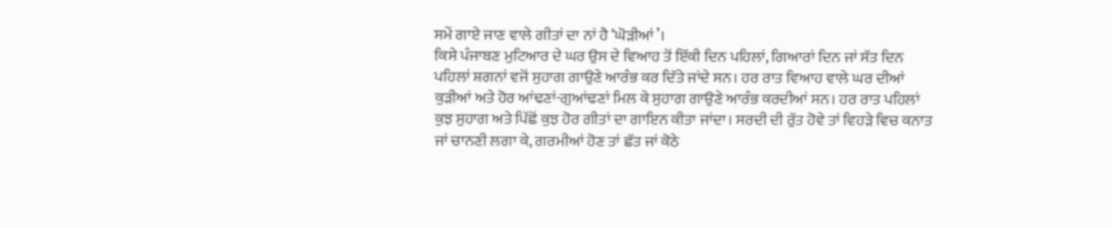ਸਮੇਂ ਗਾਏ ਜਾਣ ਵਾਲੇ ਗੀਤਾਂ ਦਾ ਨਾਂ ਹੈ ‘ਘੋੜੀਆਂ’।
ਕਿਸੇ ਪੰਜਾਬਣ ਮੁਟਿਆਰ ਦੇ ਘਰ ਉਸ ਦੇ ਵਿਆਹ ਤੋਂ ਇੱਕੀ ਦਿਨ ਪਹਿਲਾਂ, ਗਿਆਰਾਂ ਦਿਨ ਜਾਂ ਸੱਤ ਦਿਨ ਪਹਿਲਾਂ ਸ਼ਗਨਾਂ ਵਜੋਂ ਸੁਹਾਗ ਗਾਉਣੇ ਆਰੰਭ ਕਰ ਦਿੱਤੇ ਜਾਂਦੇ ਸਨ। ਹਰ ਰਾਤ ਵਿਆਹ ਵਾਲੇ ਘਰ ਦੀਆਂ ਕੁੜੀਆਂ ਅਤੇ ਹੋਰ ਆਂਢਣਾਂ-ਗੁਆਂਢਣਾਂ ਮਿਲ ਕੇ ਸੁਹਾਗ ਗਾਉਣੇ ਆਰੰਭ ਕਰਦੀਆਂ ਸਨ। ਹਰ ਰਾਤ ਪਹਿਲਾਂ ਕੁਝ ਸੁਹਾਗ ਅਤੇ ਪਿੱਛੋਂ ਕੁਝ ਹੋਰ ਗੀਤਾਂ ਦਾ ਗਾਇਨ ਕੀਤਾ ਜਾਂਦਾ। ਸਰਦੀ ਦੀ ਰੁੱਤ ਹੋਵੇ ਤਾਂ ਵਿਹੜੇ ਵਿਚ ਕਨਾਤ ਜਾਂ ਚਾਨਣੀ ਲਗਾ ਕੇ, ਗਰਮੀਆਂ ਹੋਣ ਤਾਂ ਛੱਤ ਜਾਂ ਕੋਠੇ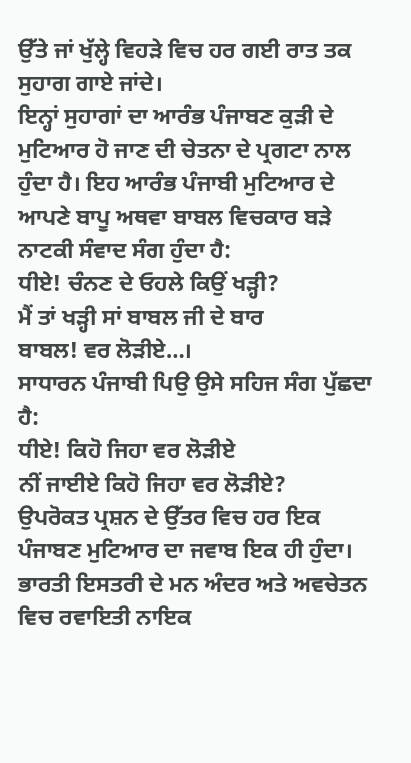ਉੱਤੇ ਜਾਂ ਖੁੱਲ੍ਹੇ ਵਿਹੜੇ ਵਿਚ ਹਰ ਗਈ ਰਾਤ ਤਕ ਸੁਹਾਗ ਗਾਏ ਜਾਂਦੇ।
ਇਨ੍ਹਾਂ ਸੁਹਾਗਾਂ ਦਾ ਆਰੰਭ ਪੰਜਾਬਣ ਕੁੜੀ ਦੇ ਮੁਟਿਆਰ ਹੋ ਜਾਣ ਦੀ ਚੇਤਨਾ ਦੇ ਪ੍ਰਗਟਾ ਨਾਲ ਹੁੰਦਾ ਹੈ। ਇਹ ਆਰੰਭ ਪੰਜਾਬੀ ਮੁਟਿਆਰ ਦੇ ਆਪਣੇ ਬਾਪੂ ਅਥਵਾ ਬਾਬਲ ਵਿਚਕਾਰ ਬੜੇ ਨਾਟਕੀ ਸੰਵਾਦ ਸੰਗ ਹੁੰਦਾ ਹੈ:
ਧੀਏ! ਚੰਨਣ ਦੇ ਓਹਲੇ ਕਿਉਂ ਖੜ੍ਹੀ?
ਮੈਂ ਤਾਂ ਖੜ੍ਹੀ ਸਾਂ ਬਾਬਲ ਜੀ ਦੇ ਬਾਰ
ਬਾਬਲ! ਵਰ ਲੋੜੀਏ…।
ਸਾਧਾਰਨ ਪੰਜਾਬੀ ਪਿਉ ਉਸੇ ਸਹਿਜ ਸੰਗ ਪੁੱਛਦਾ ਹੈ:
ਧੀਏ! ਕਿਹੋ ਜਿਹਾ ਵਰ ਲੋੜੀਏ
ਨੀਂ ਜਾਈਏ ਕਿਹੋ ਜਿਹਾ ਵਰ ਲੋੜੀਏ?
ਉਪਰੋਕਤ ਪ੍ਰਸ਼ਨ ਦੇ ਉੱਤਰ ਵਿਚ ਹਰ ਇਕ ਪੰਜਾਬਣ ਮੁਟਿਆਰ ਦਾ ਜਵਾਬ ਇਕ ਹੀ ਹੁੰਦਾ। ਭਾਰਤੀ ਇਸਤਰੀ ਦੇ ਮਨ ਅੰਦਰ ਅਤੇ ਅਵਚੇਤਨ ਵਿਚ ਰਵਾਇਤੀ ਨਾਇਕ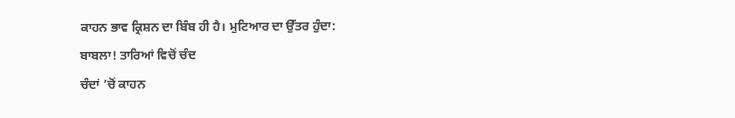ਕਾਹਨ ਭਾਵ ਕ੍ਰਿਸ਼ਨ ਦਾ ਬਿੰਬ ਹੀ ਹੈ। ਮੁਟਿਆਰ ਦਾ ਉੱਤਰ ਹੁੰਦਾ:
ਬਾਬਲਾ! ਤਾਰਿਆਂ ਵਿਚੋਂ ਚੰਦ
ਚੰਦਾਂ ’ਚੋਂ ਕਾਹਨ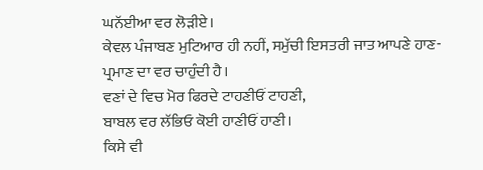ਘਨੱਈਆ ਵਰ ਲੋੜੀਏ।
ਕੇਵਲ ਪੰਜਾਬਣ ਮੁਟਿਆਰ ਹੀ ਨਹੀਂ, ਸਮੁੱਚੀ ਇਸਤਰੀ ਜਾਤ ਆਪਣੇ ਹਾਣ- ਪ੍ਰਮਾਣ ਦਾ ਵਰ ਚਾਹੁੰਦੀ ਹੈ।
ਵਣਾਂ ਦੇ ਵਿਚ ਮੋਰ ਫਿਰਦੇ ਟਾਹਣੀਓਂ ਟਾਹਣੀ,
ਬਾਬਲ ਵਰ ਲੱਭਿਓ ਕੋਈ ਹਾਣੀਓਂ ਹਾਣੀ।
ਕਿਸੇ ਵੀ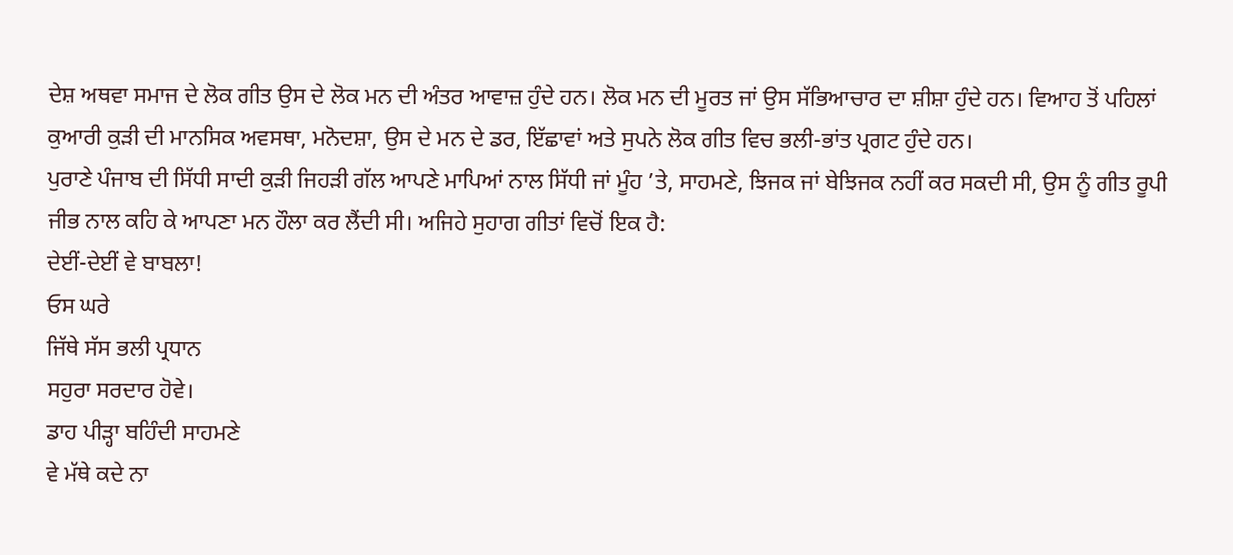ਦੇਸ਼ ਅਥਵਾ ਸਮਾਜ ਦੇ ਲੋਕ ਗੀਤ ਉਸ ਦੇ ਲੋਕ ਮਨ ਦੀ ਅੰਤਰ ਆਵਾਜ਼ ਹੁੰਦੇ ਹਨ। ਲੋਕ ਮਨ ਦੀ ਮੂਰਤ ਜਾਂ ਉਸ ਸੱਭਿਆਚਾਰ ਦਾ ਸ਼ੀਸ਼ਾ ਹੁੰਦੇ ਹਨ। ਵਿਆਹ ਤੋਂ ਪਹਿਲਾਂ ਕੁਆਰੀ ਕੁੜੀ ਦੀ ਮਾਨਸਿਕ ਅਵਸਥਾ, ਮਨੋਦਸ਼ਾ, ਉਸ ਦੇ ਮਨ ਦੇ ਡਰ, ਇੱਛਾਵਾਂ ਅਤੇ ਸੁਪਨੇ ਲੋਕ ਗੀਤ ਵਿਚ ਭਲੀ-ਭਾਂਤ ਪ੍ਰਗਟ ਹੁੰਦੇ ਹਨ।
ਪੁਰਾਣੇ ਪੰਜਾਬ ਦੀ ਸਿੱਧੀ ਸਾਦੀ ਕੁੜੀ ਜਿਹੜੀ ਗੱਲ ਆਪਣੇ ਮਾਪਿਆਂ ਨਾਲ ਸਿੱਧੀ ਜਾਂ ਮੂੰਹ ’ਤੇ, ਸਾਹਮਣੇ, ਝਿਜਕ ਜਾਂ ਬੇਝਿਜਕ ਨਹੀਂ ਕਰ ਸਕਦੀ ਸੀ, ਉਸ ਨੂੰ ਗੀਤ ਰੂਪੀ ਜੀਭ ਨਾਲ ਕਹਿ ਕੇ ਆਪਣਾ ਮਨ ਹੌਲਾ ਕਰ ਲੈਂਦੀ ਸੀ। ਅਜਿਹੇ ਸੁਹਾਗ ਗੀਤਾਂ ਵਿਚੋਂ ਇਕ ਹੈ:
ਦੇਈਂ-ਦੇਈਂ ਵੇ ਬਾਬਲਾ!
ਓਸ ਘਰੇ
ਜਿੱਥੇ ਸੱਸ ਭਲੀ ਪ੍ਰਧਾਨ
ਸਹੁਰਾ ਸਰਦਾਰ ਹੋਵੇ।
ਡਾਹ ਪੀੜ੍ਹਾ ਬਹਿੰਦੀ ਸਾਹਮਣੇ
ਵੇ ਮੱਥੇ ਕਦੇ ਨਾ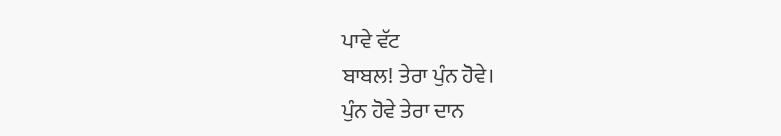ਪਾਵੇ ਵੱਟ
ਬਾਬਲ! ਤੇਰਾ ਪੁੰਨ ਹੋਵੇ।
ਪੁੰਨ ਹੋਵੇ ਤੇਰਾ ਦਾਨ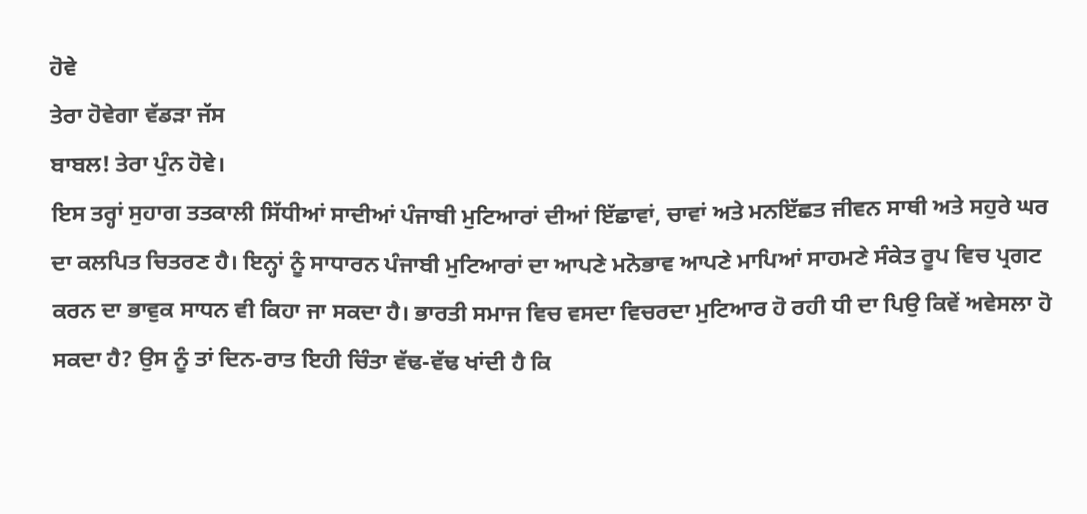ਹੋਵੇ
ਤੇਰਾ ਹੋਵੇਗਾ ਵੱਡੜਾ ਜੱਸ
ਬਾਬਲ! ਤੇਰਾ ਪੁੰਨ ਹੋਵੇ।
ਇਸ ਤਰ੍ਹਾਂ ਸੁਹਾਗ ਤਤਕਾਲੀ ਸਿੱਧੀਆਂ ਸਾਦੀਆਂ ਪੰਜਾਬੀ ਮੁਟਿਆਰਾਂ ਦੀਆਂ ਇੱਛਾਵਾਂ, ਚਾਵਾਂ ਅਤੇ ਮਨਇੱਛਤ ਜੀਵਨ ਸਾਥੀ ਅਤੇ ਸਹੁਰੇ ਘਰ ਦਾ ਕਲਪਿਤ ਚਿਤਰਣ ਹੈ। ਇਨ੍ਹਾਂ ਨੂੰ ਸਾਧਾਰਨ ਪੰਜਾਬੀ ਮੁਟਿਆਰਾਂ ਦਾ ਆਪਣੇ ਮਨੋਭਾਵ ਆਪਣੇ ਮਾਪਿਆਂ ਸਾਹਮਣੇ ਸੰਕੇਤ ਰੂਪ ਵਿਚ ਪ੍ਰਗਟ ਕਰਨ ਦਾ ਭਾਵੁਕ ਸਾਧਨ ਵੀ ਕਿਹਾ ਜਾ ਸਕਦਾ ਹੈ। ਭਾਰਤੀ ਸਮਾਜ ਵਿਚ ਵਸਦਾ ਵਿਚਰਦਾ ਮੁਟਿਆਰ ਹੋ ਰਹੀ ਧੀ ਦਾ ਪਿਉ ਕਿਵੇਂ ਅਵੇਸਲਾ ਹੋ ਸਕਦਾ ਹੈ? ਉਸ ਨੂੰ ਤਾਂ ਦਿਨ-ਰਾਤ ਇਹੀ ਚਿੰਤਾ ਵੱਢ-ਵੱਢ ਖਾਂਦੀ ਹੈ ਕਿ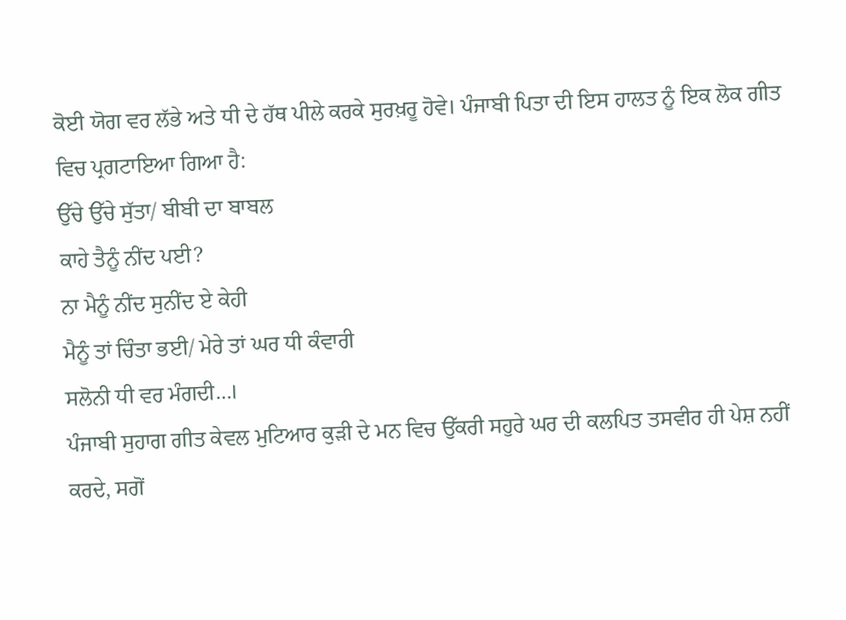ਕੋਈ ਯੋਗ ਵਰ ਲੱਭੇ ਅਤੇ ਧੀ ਦੇ ਹੱਥ ਪੀਲੇ ਕਰਕੇ ਸੁਰਖ਼ਰੂ ਹੋਵੇ। ਪੰਜਾਬੀ ਪਿਤਾ ਦੀ ਇਸ ਹਾਲਤ ਨੂੰ ਇਕ ਲੋਕ ਗੀਤ ਵਿਚ ਪ੍ਰਗਟਾਇਆ ਗਿਆ ਹੈ:
ਉੱਚੇ ਉੱਚੇ ਸੁੱਤਾ/ ਬੀਬੀ ਦਾ ਬਾਬਲ
ਕਾਹੇ ਤੈਨੂੰ ਨੀਂਦ ਪਈ?
ਨਾ ਮੈਨੂੰ ਨੀਂਦ ਸੁਨੀਂਦ ਏ ਕੇਹੀ
ਮੈਨੂੰ ਤਾਂ ਚਿੰਤਾ ਭਈ/ ਮੇਰੇ ਤਾਂ ਘਰ ਧੀ ਕੰਵਾਰੀ
ਸਲੋਨੀ ਧੀ ਵਰ ਮੰਗਦੀ…।
ਪੰਜਾਬੀ ਸੁਹਾਗ ਗੀਤ ਕੇਵਲ ਮੁਟਿਆਰ ਕੁੜੀ ਦੇ ਮਨ ਵਿਚ ਉੱਕਰੀ ਸਹੁਰੇ ਘਰ ਦੀ ਕਲਪਿਤ ਤਸਵੀਰ ਹੀ ਪੇਸ਼ ਨਹੀਂ ਕਰਦੇ, ਸਗੋਂ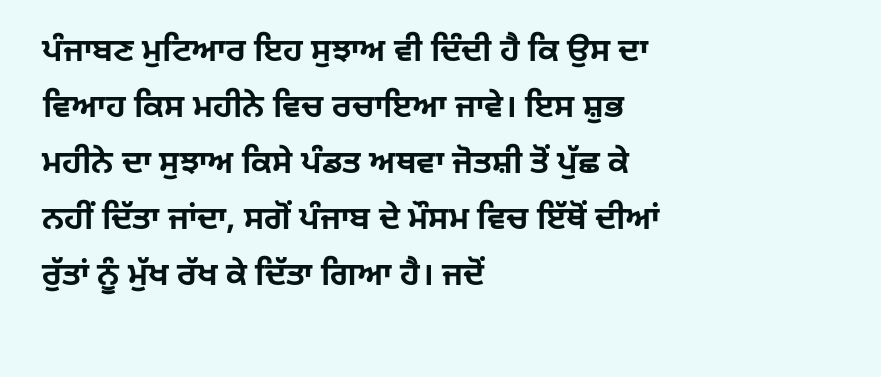ਪੰਜਾਬਣ ਮੁਟਿਆਰ ਇਹ ਸੁਝਾਅ ਵੀ ਦਿੰਦੀ ਹੈ ਕਿ ਉਸ ਦਾ ਵਿਆਹ ਕਿਸ ਮਹੀਨੇ ਵਿਚ ਰਚਾਇਆ ਜਾਵੇ। ਇਸ ਸ਼ੁਭ ਮਹੀਨੇ ਦਾ ਸੁਝਾਅ ਕਿਸੇ ਪੰਡਤ ਅਥਵਾ ਜੋਤਸ਼ੀ ਤੋਂ ਪੁੱਛ ਕੇ ਨਹੀਂ ਦਿੱਤਾ ਜਾਂਦਾ, ਸਗੋਂ ਪੰਜਾਬ ਦੇ ਮੌਸਮ ਵਿਚ ਇੱਥੋਂ ਦੀਆਂ ਰੁੱਤਾਂ ਨੂੰ ਮੁੱਖ ਰੱਖ ਕੇ ਦਿੱਤਾ ਗਿਆ ਹੈ। ਜਦੋਂ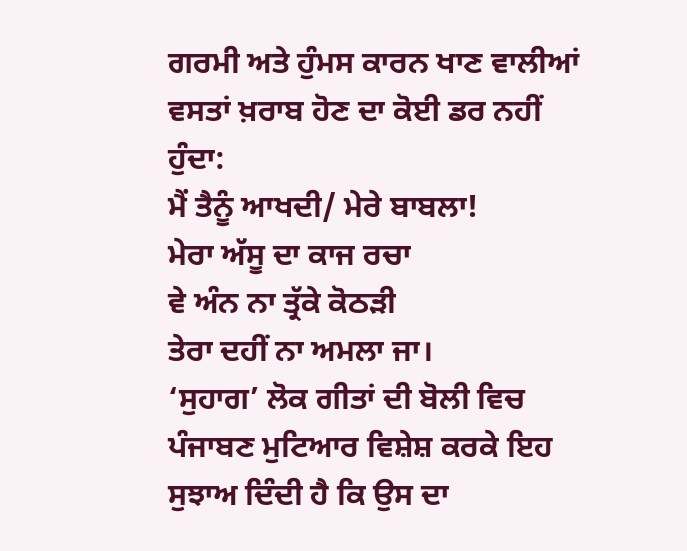ਗਰਮੀ ਅਤੇ ਹੁੰਮਸ ਕਾਰਨ ਖਾਣ ਵਾਲੀਆਂ ਵਸਤਾਂ ਖ਼ਰਾਬ ਹੋਣ ਦਾ ਕੋਈ ਡਰ ਨਹੀਂ ਹੁੰਦਾ:
ਮੈਂ ਤੈਨੂੰ ਆਖਦੀ/ ਮੇਰੇ ਬਾਬਲਾ!
ਮੇਰਾ ਅੱਸੂ ਦਾ ਕਾਜ ਰਚਾ
ਵੇ ਅੰਨ ਨਾ ਤ੍ਰੱਕੇ ਕੋਠੜੀ
ਤੇਰਾ ਦਹੀਂ ਨਾ ਅਮਲਾ ਜਾ।
‘ਸੁਹਾਗ’ ਲੋਕ ਗੀਤਾਂ ਦੀ ਬੋਲੀ ਵਿਚ ਪੰਜਾਬਣ ਮੁਟਿਆਰ ਵਿਸ਼ੇਸ਼ ਕਰਕੇ ਇਹ ਸੁਝਾਅ ਦਿੰਦੀ ਹੈ ਕਿ ਉਸ ਦਾ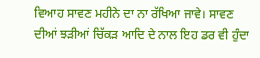ਵਿਆਹ ਸਾਵਣ ਮਹੀਨੇ ਦਾ ਨਾ ਰੱਖਿਆ ਜਾਵੇ। ਸਾਵਣ ਦੀਆਂ ਝੜੀਆਂ ਚਿੱਕੜ ਆਦਿ ਦੇ ਨਾਲ ਇਹ ਡਰ ਵੀ ਹੁੰਦਾ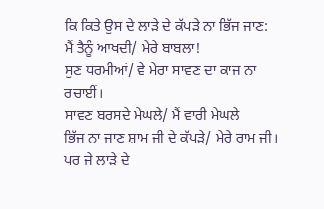ਕਿ ਕਿਤੇ ਉਸ ਦੇ ਲਾੜੇ ਦੇ ਕੱਪੜੇ ਨਾ ਭਿੱਜ ਜਾਣ:
ਮੈਂ ਤੈਨੂੰ ਆਖਦੀ/ ਮੇਰੇ ਬਾਬਲਾ!
ਸੁਣ ਧਰਮੀਆਂ/ ਵੇ ਮੇਰਾ ਸਾਵਣ ਦਾ ਕਾਜ ਨਾ ਰਚਾਈਂ।
ਸਾਵਣ ਬਰਸਦੇ ਮੇਘਲੇ/ ਮੈਂ ਵਾਰੀ ਮੇਘਲੇ
ਭਿੱਜ ਨਾ ਜਾਣ ਸ਼ਾਮ ਜੀ ਦੇ ਕੱਪੜੇ/ ਮੇਰੇ ਰਾਮ ਜੀ।
ਪਰ ਜੇ ਲਾੜੇ ਦੇ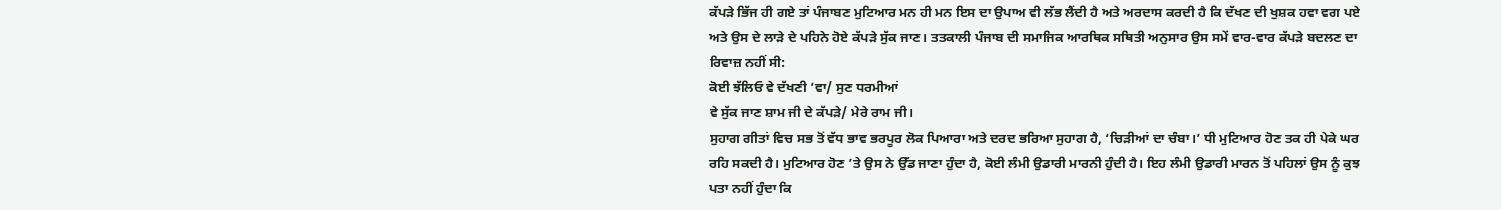ਕੱਪੜੇ ਭਿੱਜ ਹੀ ਗਏ ਤਾਂ ਪੰਜਾਬਣ ਮੁਟਿਆਰ ਮਨ ਹੀ ਮਨ ਇਸ ਦਾ ਉਪਾਅ ਵੀ ਲੱਭ ਲੈਂਦੀ ਹੈ ਅਤੇ ਅਰਦਾਸ ਕਰਦੀ ਹੈ ਕਿ ਦੱਖਣ ਦੀ ਖੁਸ਼ਕ ਹਵਾ ਵਗ ਪਏ ਅਤੇ ਉਸ ਦੇ ਲਾੜੇ ਦੇ ਪਹਿਨੇ ਹੋਏ ਕੱਪੜੇ ਸੁੱਕ ਜਾਣ। ਤਤਕਾਲੀ ਪੰਜਾਬ ਦੀ ਸਮਾਜਿਕ ਆਰਥਿਕ ਸਥਿਤੀ ਅਨੁਸਾਰ ਉਸ ਸਮੇਂ ਵਾਰ-ਵਾਰ ਕੱਪੜੇ ਬਦਲਣ ਦਾ ਰਿਵਾਜ਼ ਨਹੀਂ ਸੀ:
ਕੋਈ ਝੱਲਿਓ ਵੇ ਦੱਖਣੀ ’ਵਾ/ ਸੁਣ ਧਰਮੀਆਂ
ਵੇ ਸੁੱਕ ਜਾਣ ਸ਼ਾਮ ਜੀ ਦੇ ਕੱਪੜੇ/ ਮੇਰੇ ਰਾਮ ਜੀ।
ਸੁਹਾਗ ਗੀਤਾਂ ਵਿਚ ਸਭ ਤੋਂ ਵੱਧ ਭਾਵ ਭਰਪੂਰ ਲੋਕ ਪਿਆਰਾ ਅਤੇ ਦਰਦ ਭਰਿਆ ਸੁਹਾਗ ਹੈ, ‘ਚਿੜੀਆਂ ਦਾ ਚੰਬਾ।’ ਧੀ ਮੁਟਿਆਰ ਹੋਣ ਤਕ ਹੀ ਪੇਕੇ ਘਰ ਰਹਿ ਸਕਦੀ ਹੈ। ਮੁਟਿਆਰ ਹੋਣ ’ਤੇ ਉਸ ਨੇ ਉੱਡ ਜਾਣਾ ਹੁੰਦਾ ਹੈ, ਕੋਈ ਲੰਮੀ ਉਡਾਰੀ ਮਾਰਨੀ ਹੁੰਦੀ ਹੈ। ਇਹ ਲੰਮੀ ਉਡਾਰੀ ਮਾਰਨ ਤੋਂ ਪਹਿਲਾਂ ਉਸ ਨੂੰ ਕੁਝ ਪਤਾ ਨਹੀਂ ਹੁੰਦਾ ਕਿ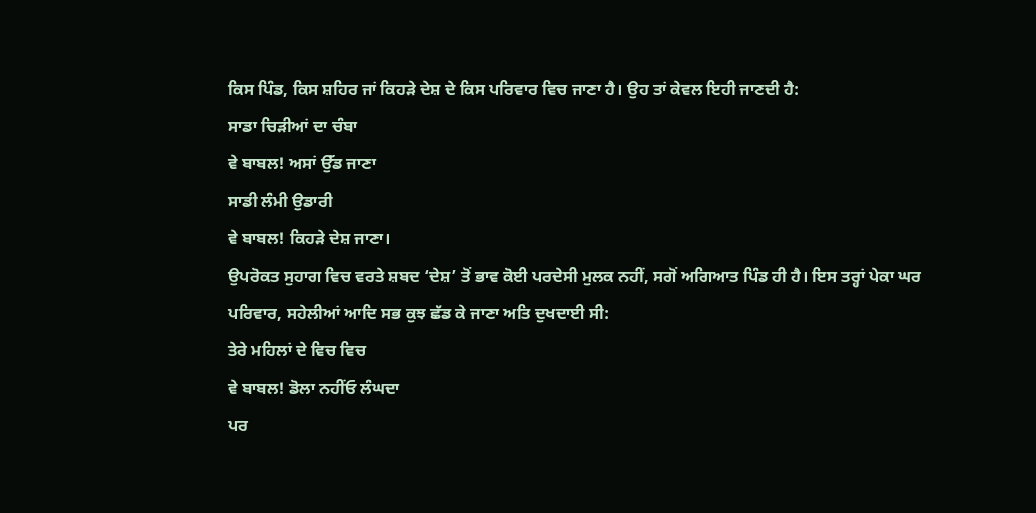ਕਿਸ ਪਿੰਡ, ਕਿਸ ਸ਼ਹਿਰ ਜਾਂ ਕਿਹੜੇ ਦੇਸ਼ ਦੇ ਕਿਸ ਪਰਿਵਾਰ ਵਿਚ ਜਾਣਾ ਹੈ। ਉਹ ਤਾਂ ਕੇਵਲ ਇਹੀ ਜਾਣਦੀ ਹੈ:
ਸਾਡਾ ਚਿੜੀਆਂ ਦਾ ਚੰਬਾ
ਵੇ ਬਾਬਲ! ਅਸਾਂ ਉੱਡ ਜਾਣਾ
ਸਾਡੀ ਲੰਮੀ ਉਡਾਰੀ
ਵੇ ਬਾਬਲ! ਕਿਹੜੇ ਦੇਸ਼ ਜਾਣਾ।
ਉਪਰੋਕਤ ਸੁਹਾਗ ਵਿਚ ਵਰਤੇ ਸ਼ਬਦ ‘ਦੇਸ਼’ ਤੋਂ ਭਾਵ ਕੋਈ ਪਰਦੇਸੀ ਮੁਲਕ ਨਹੀਂ, ਸਗੋਂ ਅਗਿਆਤ ਪਿੰਡ ਹੀ ਹੈ। ਇਸ ਤਰ੍ਹਾਂ ਪੇਕਾ ਘਰ ਪਰਿਵਾਰ, ਸਹੇਲੀਆਂ ਆਦਿ ਸਭ ਕੁਝ ਛੱਡ ਕੇ ਜਾਣਾ ਅਤਿ ਦੁਖਦਾਈ ਸੀ:
ਤੇਰੇ ਮਹਿਲਾਂ ਦੇ ਵਿਚ ਵਿਚ
ਵੇ ਬਾਬਲ! ਡੋਲਾ ਨਹੀਂਓ ਲੰਘਦਾ
ਪਰ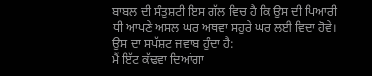ਬਾਬਲ ਦੀ ਸੰਤੁਸ਼ਟੀ ਇਸ ਗੱਲ ਵਿਚ ਹੈ ਕਿ ਉਸ ਦੀ ਪਿਆਰੀ ਧੀ ਆਪਣੇ ਅਸਲ ਘਰ ਅਥਵਾ ਸਹੁਰੇ ਘਰ ਲਈ ਵਿਦਾ ਹੋਵੇ। ਉਸ ਦਾ ਸਪੱਸ਼ਟ ਜਵਾਬ ਹੁੰਦਾ ਹੈ:
ਮੈਂ ਇੱਟ ਕੱਢਵਾ ਦਿਆਂਗਾ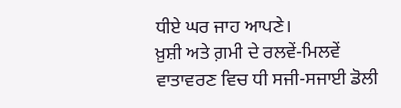ਧੀਏ ਘਰ ਜਾਹ ਆਪਣੇ।
ਖ਼ੁਸ਼ੀ ਅਤੇ ਗ਼ਮੀ ਦੇ ਰਲਵੇਂ-ਮਿਲਵੇਂ ਵਾਤਾਵਰਣ ਵਿਚ ਧੀ ਸਜੀ-ਸਜਾਈ ਡੋਲੀ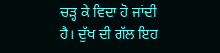ਚੜ੍ਹ ਕੇ ਵਿਦਾ ਹੋ ਜਾਂਦੀ ਹੈ। ਦੁੱਖ ਦੀ ਗੱਲ ਇਹ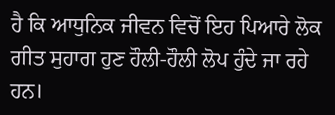ਹੈ ਕਿ ਆਧੁਨਿਕ ਜੀਵਨ ਵਿਚੋਂ ਇਹ ਪਿਆਰੇ ਲੋਕ ਗੀਤ ਸੁਹਾਗ ਹੁਣ ਹੌਲੀ-ਹੌਲੀ ਲੋਪ ਹੁੰਦੇ ਜਾ ਰਹੇ ਹਨ।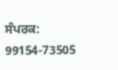ਸੰਪਰਕ: 99154-73505